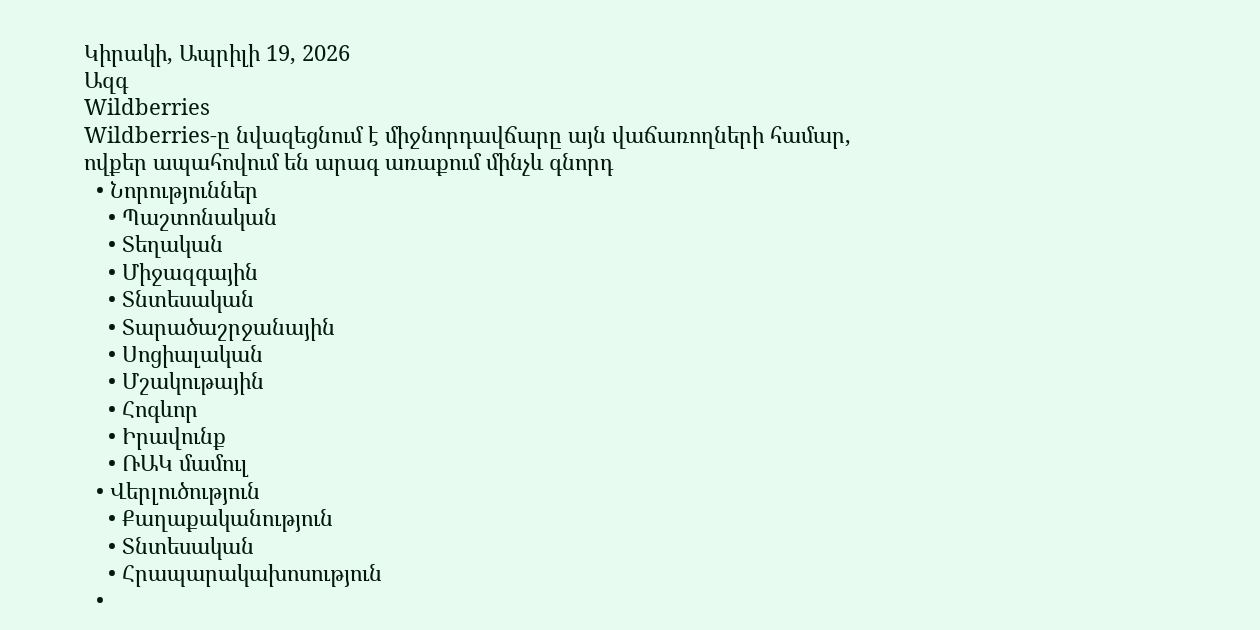Կիրակի, Ապրիլի 19, 2026
Ազգ
Wildberries
Wildberries-ը նվազեցնում է միջնորդավճարը այն վաճառողների համար, ովքեր ապահովում են արագ առաքում մինչև գնորդ
  • Նորություններ
    • Պաշտոնական
    • Տեղական
    • Միջազգային
    • Տնտեսական
    • Տարածաշրջանային
    • Սոցիալական
    • Մշակութային
    • Հոգևոր
    • Իրավունք
    • ՌԱԿ մամուլ
  • Վերլուծություն
    • Քաղաքականություն
    • Տնտեսական
    • Հրապարակախոսություն
  •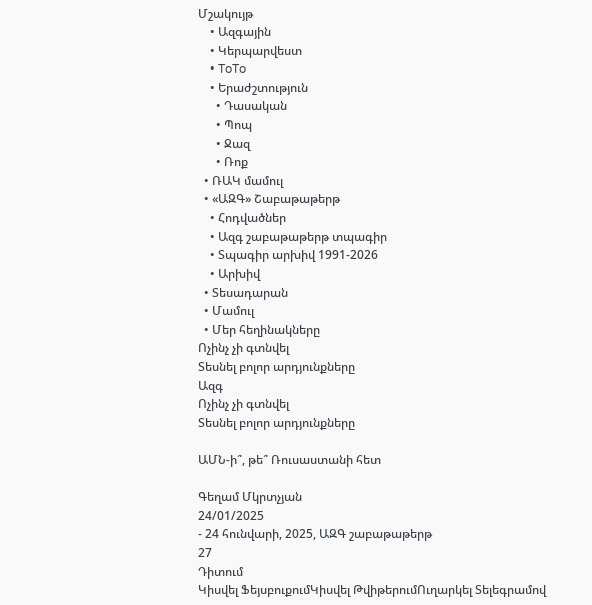Մշակույթ
    • Ազգային
    • Կերպարվեստ
    • ToTo
    • Երաժշտություն
      • Դասական
      • Պոպ
      • Ջազ
      • Ռոք
  • ՌԱԿ մամուլ
  • «ԱԶԳ» Շաբաթաթերթ
    • Հոդվածներ
    • Ազգ շաբաթաթերթ տպագիր
    • Տպագիր արխիվ 1991-2026
    • Արխիվ
  • Տեսադարան
  • Մամուլ
  • Մեր հեղինակները
Ոչինչ չի գտնվել
Տեսնել բոլոր արդյունքները
Ազգ
Ոչինչ չի գտնվել
Տեսնել բոլոր արդյունքները

ԱՄՆ-ի՞, թե՞ Ռուսաստանի հետ

Գեղամ Մկրտչյան
24/01/2025
- 24 հունվարի, 2025, ԱԶԳ շաբաթաթերթ
27
Դիտում
Կիսվել ՖեյսբուքումԿիսվել ԹվիթերումՈւղարկել Տելեգրամով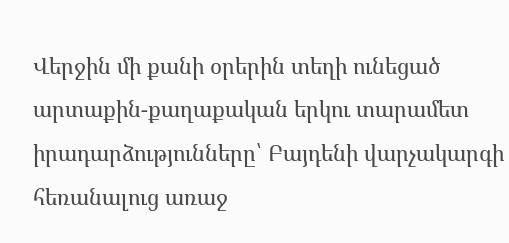Վերջին մի քանի օրերին տեղի ունեցած արտաքին-քաղաքական երկու տարամետ իրադարձությունները՝ Բայդենի վարչակարգի հեռանալուց առաջ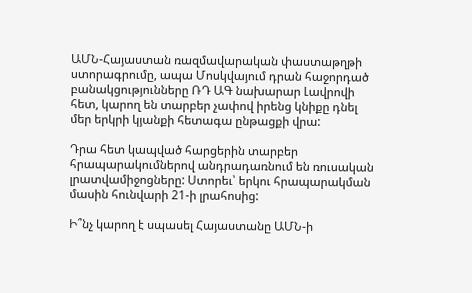ԱՄՆ-Հայաստան ռազմավարական փաստաթղթի ստորագրումը, ապա Մոսկվայում դրան հաջորդած բանակցությունները ՌԴ ԱԳ նախարար Լավրովի հետ, կարող են տարբեր չափով իրենց կնիքը դնել մեր երկրի կյանքի հետագա ընթացքի վրա:

Դրա հետ կապված հարցերին տարբեր հրապարակումներով անդրադառնում են ռուսական լրատվամիջոցները: Ստորեւ՝ երկու հրապարակման մասին հունվարի 21-ի լրահոսից:

Ի՞նչ կարող է սպասել Հայաստանը ԱՄՆ-ի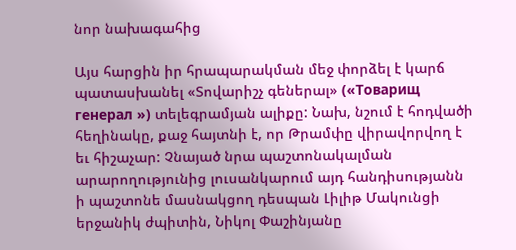նոր նախագահից

Այս հարցին իր հրապարակման մեջ փորձել է կարճ պատասխանել «Տովարիշչ գեներալ» («Товарищ генерал ») տելեգրամյան ալիքը: Նախ, նշում է հոդվածի հեղինակը, քաջ հայտնի է, որ Թրամփը վիրավորվող է եւ հիշաչար: Չնայած նրա պաշտոնակալման արարողությունից լուսանկարում այդ հանդիսությանն ի պաշտոնե մասնակցող դեսպան Լիլիթ Մակունցի երջանիկ ժպիտին, Նիկոլ Փաշինյանը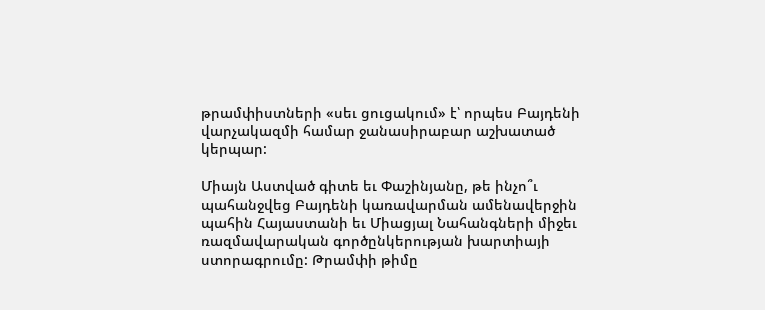թրամփիստների «սեւ ցուցակում» է՝ որպես Բայդենի վարչակազմի համար ջանասիրաբար աշխատած կերպար:

Միայն Աստված գիտե եւ Փաշինյանը, թե ինչո՞ւ պահանջվեց Բայդենի կառավարման ամենավերջին պահին Հայաստանի եւ Միացյալ Նահանգների միջեւ  ռազմավարական գործընկերության խարտիայի ստորագրումը: Թրամփի թիմը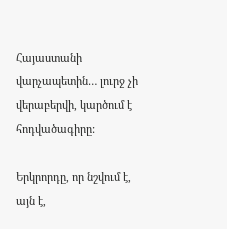Հայաստանի վարչապետին… լուրջ չի վերաբերվի, կարծում է հոդվածագիրը:

Երկրորդը, որ նշվում է, այն է,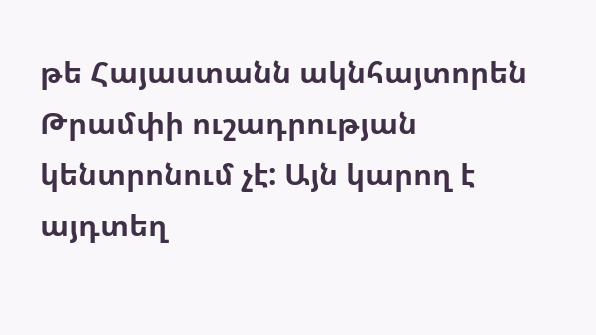թե Հայաստանն ակնհայտորեն Թրամփի ուշադրության կենտրոնում չէ: Այն կարող է այդտեղ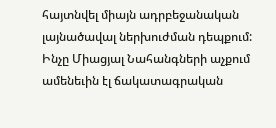հայտնվել միայն ադրբեջանական լայնածավալ ներխուժման դեպքում: Ինչը Միացյալ Նահանգների աչքում ամենեւին էլ ճակատագրական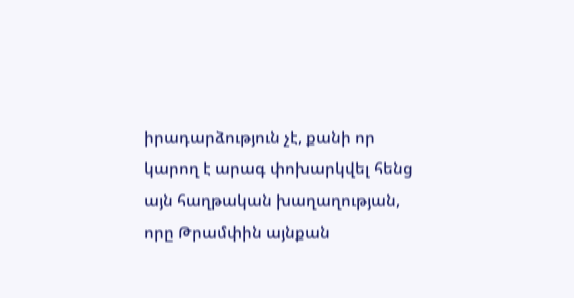իրադարձություն չէ, քանի որ կարող է արագ փոխարկվել հենց այն հաղթական խաղաղության, որը Թրամփին այնքան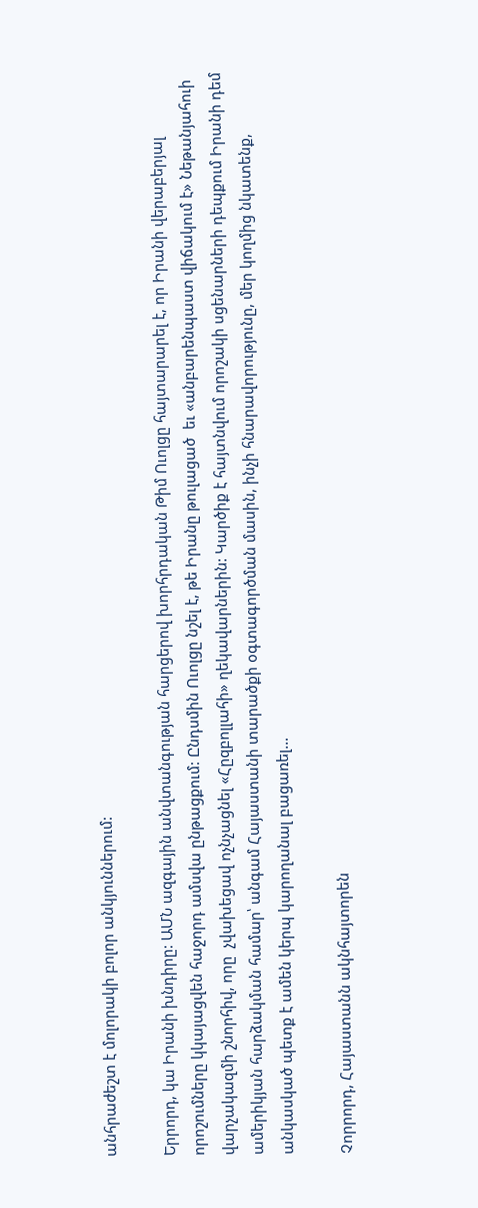անհրաժեշտ է մոլորակի բոլոր անկյուններում:

Երրորդ, կա Իրանի խնդիրը: ԱՄՆ ազգային անվտանգության հարցերով խորհրդական Թիմ Ուոլցը հայտարարել է, որ Իրանի վերաբերյալ որոշումները կկայացվեն հաջորդ ամսվա ընթացքում: Ընդսմին Ուոլցը նշել է, թե Իրանը թուլացած  եւ «անբարենպաստ վիճակում է» Նեթանյահուի վարչակազմի շնորհիվ, որը  չվախեցավ ոչնչացնել «Հըզբոլլահի» ղեկավարներին: Կարծիք է հայտնվում որոշակի սցենարների դեպքում Իրանի դեմ ամերիկյան հարձակման համար՝ անգամ Հայաստանի տարածքի օգտագործման մասին, ինչի հնարավորությունը, մեր կողմից նկատենք, անկասկած պետք է ամեն կերպ կարողանալ բացառել…

Չորրորդ, Հայաստանն ակնհայտորեն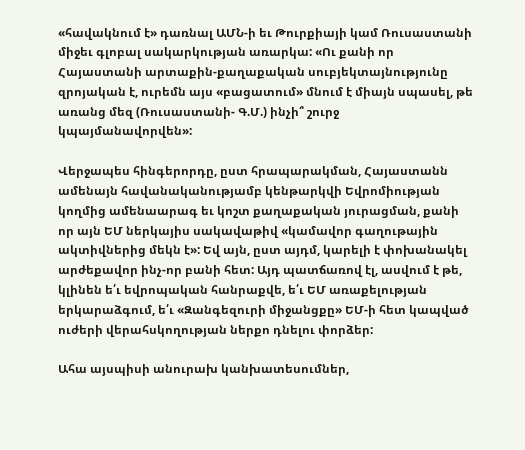«հավակնում է» դառնալ ԱՄՆ-ի եւ Թուրքիայի կամ Ռուսաստանի միջեւ գլոբալ սակարկության առարկա: «Ու քանի որ Հայաստանի արտաքին-քաղաքական սուբյեկտայնությունը զրոյական է, ուրեմն այս «բացատում» մնում է միայն սպասել, թե առանց մեզ (Ռուսաստանի- Գ.Մ.) ինչի՞ շուրջ  կպայմանավորվեն»:

Վերջապես հինգերորդը, ըստ հրապարակման, Հայաստանն ամենայն հավանականությամբ կենթարկվի Եվրոմիության կողմից ամենաարագ եւ կոշտ քաղաքական յուրացման, քանի որ այն ԵՄ ներկայիս սակավաթիվ «կամավոր գաղութային ակտիվներից մեկն է»: Եվ այն, ըստ այդմ, կարելի է փոխանակել արժեքավոր ինչ-որ բանի հետ: Այդ պատճառով էլ, ասվում է թե, կլինեն ե՛ւ եվրոպական հանրաքվե, ե՛ւ ԵՄ առաքելության երկարաձգում, ե՛ւ «Զանգեզուրի միջանցքը» ԵՄ-ի հետ կապված ուժերի վերահսկողության ներքո դնելու փորձեր:

Ահա այսպիսի անուրախ կանխատեսումներ,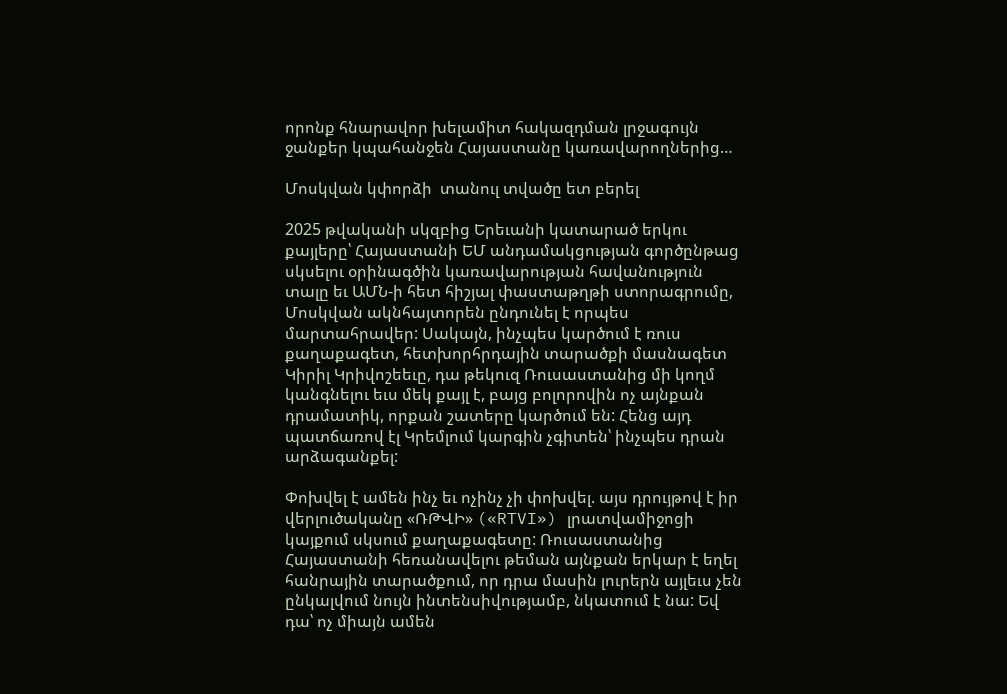որոնք հնարավոր խելամիտ հակազդման լրջագույն ջանքեր կպահանջեն Հայաստանը կառավարողներից…

Մոսկվան կփորձի  տանուլ տվածը ետ բերել

2025 թվականի սկզբից Երեւանի կատարած երկու քայլերը՝ Հայաստանի ԵՄ անդամակցության գործընթաց սկսելու օրինագծին կառավարության հավանություն տալը եւ ԱՄՆ-ի հետ հիշյալ փաստաթղթի ստորագրումը, Մոսկվան ակնհայտորեն ընդունել է որպես մարտահրավեր: Սակայն, ինչպես կարծում է ռուս քաղաքագետ, հետխորհրդային տարածքի մասնագետ Կիրիլ Կրիվոշեեւը, դա թեկուզ Ռուսաստանից մի կողմ կանգնելու եւս մեկ քայլ է, բայց բոլորովին ոչ այնքան դրամատիկ, որքան շատերը կարծում են: Հենց այդ պատճառով էլ Կրեմլում կարգին չգիտեն՝ ինչպես դրան արձագանքել:

Փոխվել է ամեն ինչ եւ ոչինչ չի փոխվել. այս դրույթով է իր վերլուծականը «ՌԹՎԻ» («RTVI») լրատվամիջոցի կայքում սկսում քաղաքագետը: Ռուսաստանից Հայաստանի հեռանավելու թեման այնքան երկար է եղել հանրային տարածքում, որ դրա մասին լուրերն այլեւս չեն ընկալվում նույն ինտենսիվությամբ, նկատում է նա: Եվ դա՝ ոչ միայն ամեն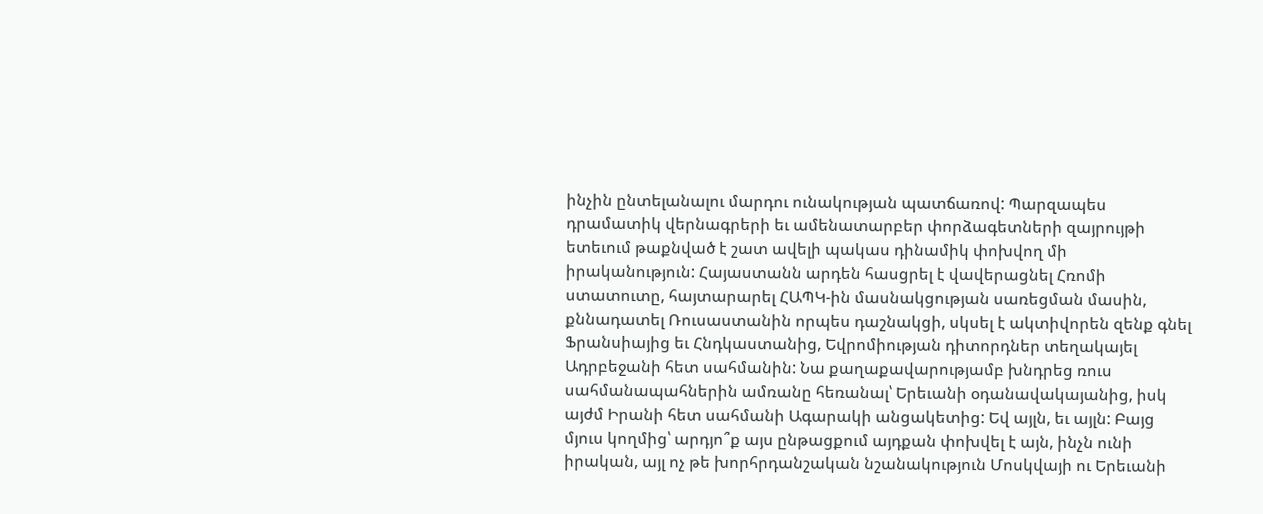ինչին ընտելանալու մարդու ունակության պատճառով: Պարզապես դրամատիկ վերնագրերի եւ ամենատարբեր փորձագետների զայրույթի ետեւում թաքնված է շատ ավելի պակաս դինամիկ փոխվող մի իրականություն: Հայաստանն արդեն հասցրել է վավերացնել Հռոմի ստատուտը, հայտարարել ՀԱՊԿ-ին մասնակցության սառեցման մասին, քննադատել Ռուսաստանին որպես դաշնակցի, սկսել է ակտիվորեն զենք գնել Ֆրանսիայից եւ Հնդկաստանից, Եվրոմիության դիտորդներ տեղակայել Ադրբեջանի հետ սահմանին: Նա քաղաքավարությամբ խնդրեց ռուս սահմանապահներին ամռանը հեռանալ՝ Երեւանի օդանավակայանից, իսկ այժմ Իրանի հետ սահմանի Ագարակի անցակետից: Եվ այլն, եւ այլն: Բայց մյուս կողմից՝ արդյո՞ք այս ընթացքում այդքան փոխվել է այն, ինչն ունի իրական, այլ ոչ թե խորհրդանշական նշանակություն Մոսկվայի ու Երեւանի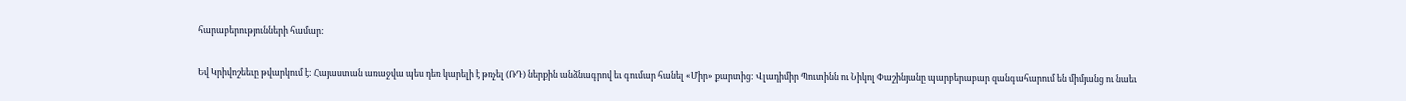հարաբերությունների համար:

Եվ Կրիվոշեեւը թվարկում է: Հայաստան առաջվա պես դեռ կարելի է թռչել (ՌԴ) ներքին անձնագրով եւ գումար հանել «Միր» քարտից: Վլադիմիր Պուտինն ու Նիկոլ Փաշինյանը պարբերաբար զանգահարում են միմյանց ու նաեւ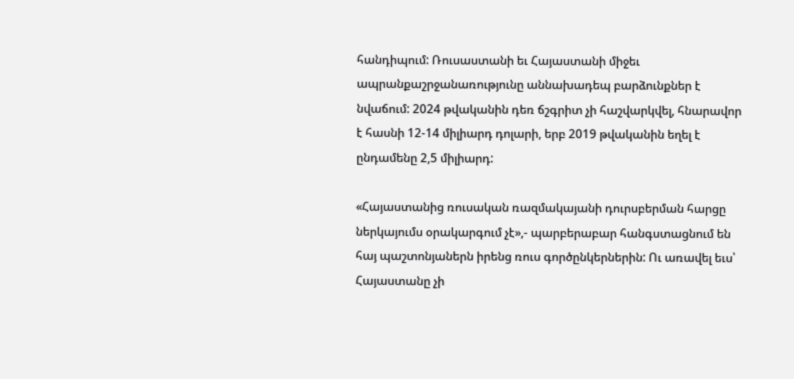հանդիպում: Ռուսաստանի եւ Հայաստանի միջեւ ապրանքաշրջանառությունը աննախադեպ բարձունքներ է նվաճում: 2024 թվականին դեռ ճշգրիտ չի հաշվարկվել, հնարավոր է հասնի 12-14 միլիարդ դոլարի, երբ 2019 թվականին եղել է ընդամենը 2,5 միլիարդ:

«Հայաստանից ռուսական ռազմակայանի դուրսբերման հարցը ներկայումս օրակարգում չէ»,- պարբերաբար հանգստացնում են հայ պաշտոնյաներն իրենց ռուս գործընկերներին: Ու առավել եւս՝ Հայաստանը չի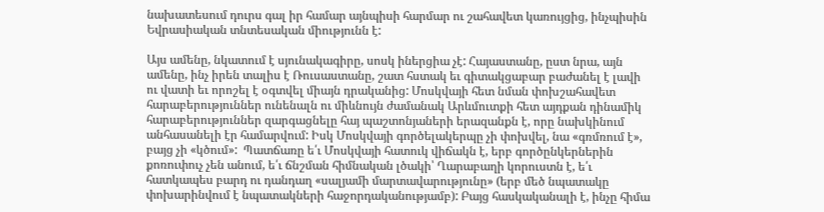նախատեսում դուրս գալ իր համար այնպիսի հարմար ու շահավետ կառույցից, ինչպիսին Եվրասիական տնտեսական միությունն է:

Այս ամենը, նկատում է սյունակագիրը, սոսկ իներցիա չէ: Հայաստանը, ըստ նրա, այն ամենը, ինչ իրեն տալիս է Ռուսաստանը, շատ հստակ եւ գիտակցաբար բաժանել է լավի ու վատի եւ որոշել է օգտվել միայն դրականից: Մոսկվայի հետ նման փոխշահավետ հարաբերություններ ունենալն ու միևնույն ժամանակ Արևմուտքի հետ այդքան դինամիկ հարաբերություններ զարգացնելը հայ պաշտոնյաների երազանքն է, որը նախկինում անհասանելի էր համարվում: Իսկ Մոսկվայի գործելակերպը չի փոխվել, նա «գռմռում է», բայց չի «կծում»:  Պատճառը ե՛ւ Մոսկվայի հատուկ վիճակն է, երբ գործընկերներին քոռուփուչ չեն անում, ե՛ւ ճնշման հիմնական լծակի՝ Ղարաբաղի կորուստն է, ե՛ւ հատկապես բարդ ու դանդաղ «սալյամի մարտավարությունը» (երբ մեծ նպատակը փոխարինվում է նպատակների հաջորդականությամբ): Բայց հասկականալի է, ինչը հիմա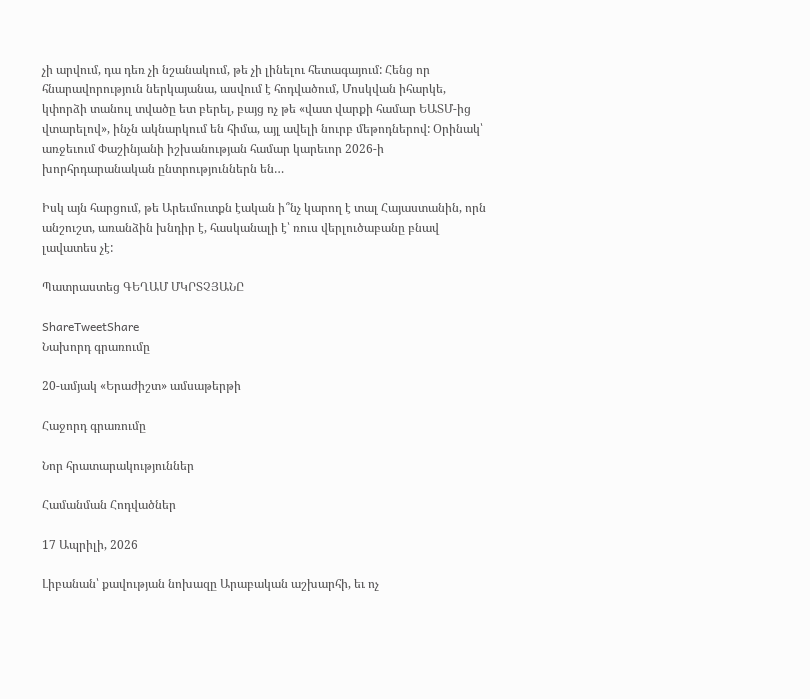չի արվում, դա դեռ չի նշանակում, թե չի լինելու հետագայում: Հենց որ հնարավորություն ներկայանա, ասվում է հոդվածում, Մոսկվան իհարկե, կփորձի տանուլ տվածը ետ բերել, բայց ոչ թե «վատ վարքի համար ԵԱՏՄ-ից վտարելով», ինչն ակնարկում են հիմա, այլ ավելի նուրբ մեթոդներով: Օրինակ՝ առջեւում Փաշինյանի իշխանության համար կարեւոր 2026-ի խորհրդարանական ընտրություններն են…

Իսկ այն հարցում, թե Արեւմուտքն էական ի՞նչ կարող է տալ Հայաստանին, որն  անշուշտ, առանձին խնդիր է, հասկանալի է՝ ռուս վերլուծաբանը բնավ լավատես չէ:

Պատրաստեց ԳԵՂԱՄ ՄԿՐՏՉՅԱՆԸ

ShareTweetShare
Նախորդ գրառումը

20-ամյակ «Երաժիշտ» ամսաթերթի

Հաջորդ գրառումը

Նոր հրատարակություններ

Համանման Հոդվածներ

17 Ապրիլի, 2026

Լիբանան՝ քավության նոխազը Արաբական աշխարհի, եւ ոչ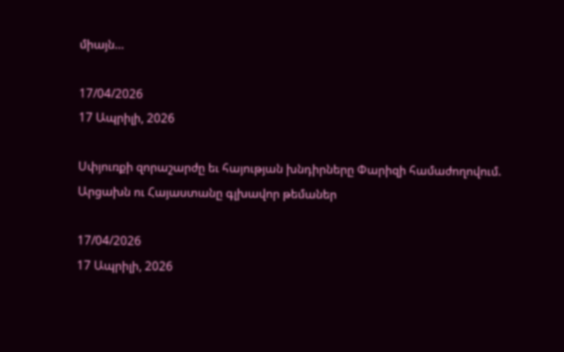միայն…

17/04/2026
17 Ապրիլի, 2026

Սփյուռքի զորաշարժը եւ հայության խնդիրները Փարիզի համաժողովում. Արցախն ու Հայաստանը գլխավոր թեմաներ

17/04/2026
17 Ապրիլի, 2026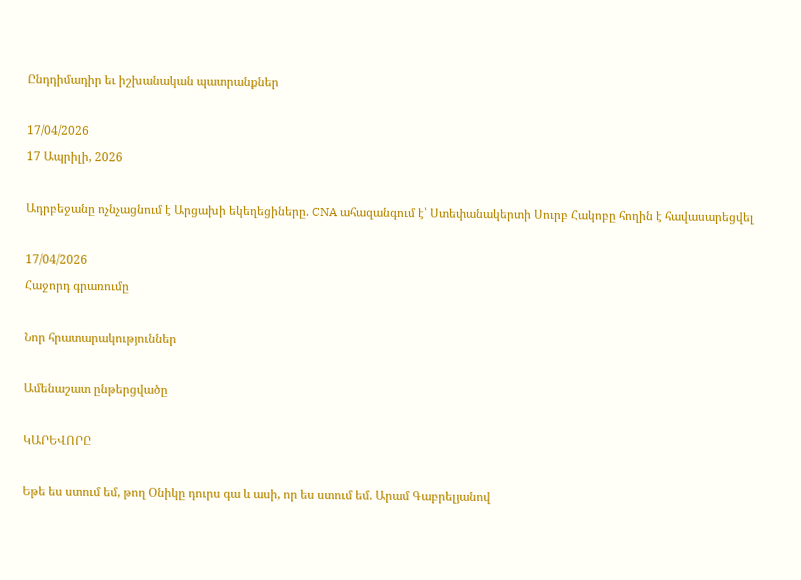Ընդդիմադիր եւ իշխանական պատրանքներ

17/04/2026
17 Ապրիլի, 2026

Ադրբեջանը ոչնչացնում է Արցախի եկեղեցիները. CNA ահազանգում է՝ Ստեփանակերտի Սուրբ Հակոբը հողին է հավասարեցվել

17/04/2026
Հաջորդ գրառումը

Նոր հրատարակություններ

Ամենաշատ ընթերցվածը

ԿԱՐԵՎՈՐԸ

Եթե ես ստում եմ, թող Օնիկը դուրս գա և ասի, որ ես ստում եմ. Արամ Գաբրելյանով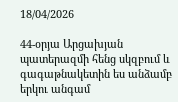18/04/2026

44-օրյա Արցախյան պատերազմի հենց սկզբում և գագաթնակետին ես անձամբ երկու անգամ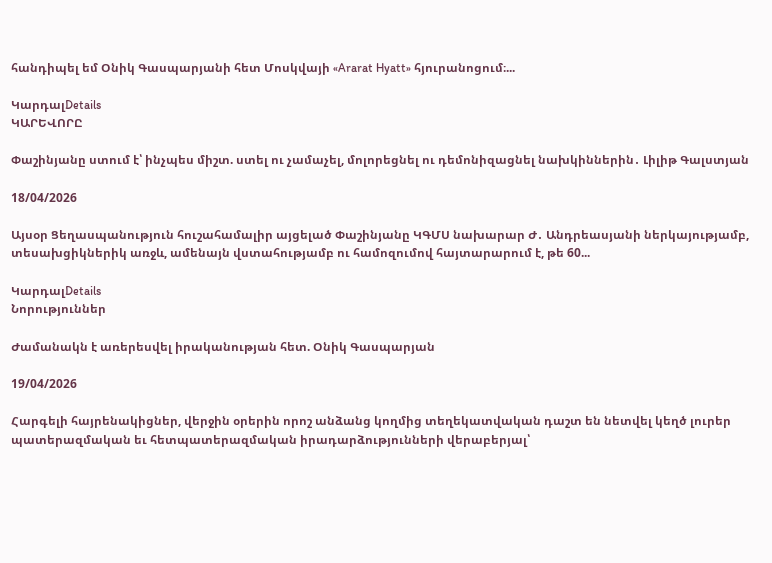հանդիպել եմ Օնիկ Գասպարյանի հետ Մոսկվայի «Ararat Hyatt» հյուրանոցում։...

ԿարդալDetails
ԿԱՐԵՎՈՐԸ

Փաշինյանը ստում է՝ ինչպես միշտ. ստել ու չամաչել, մոլորեցնել ու դեմոնիզացնել նախկիններին․ Լիլիթ Գալստյան

18/04/2026

Այսօր Ցեղասպանություն հուշահամալիր այցելած Փաշինյանը ԿԳՄՍ նախարար Ժ․ Անդրեասյանի ներկայությամբ, տեսախցիկներիկ առջև, ամենայն վստահությամբ ու համոզումով հայտարարում է, թե 60...

ԿարդալDetails
Նորություններ

Ժամանակն է առերեսվել իրականության հետ. Օնիկ Գասպարյան

19/04/2026

Հարգելի հայրենակիցներ, վերջին օրերին որոշ անձանց կողմից տեղեկատվական դաշտ են նետվել կեղծ լուրեր պատերազմական եւ հետպատերազմական իրադարձությունների վերաբերյալ՝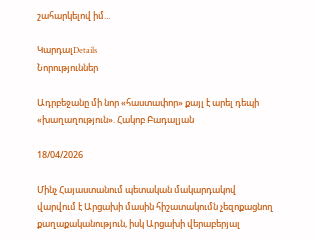շահարկելով իմ...

ԿարդալDetails
Նորություններ

Ադրբեջանը մի նոր «հաստափոր» քայլ է արել դեպի «խաղաղություն». Հակոբ Բադալյան

18/04/2026

Մինչ Հայաստանում պետական մակարդակով վարվում է Արցախի մասին հիշատակումն չեզոքացնող քաղաքականություն, իսկ Արցախի վերաբերյալ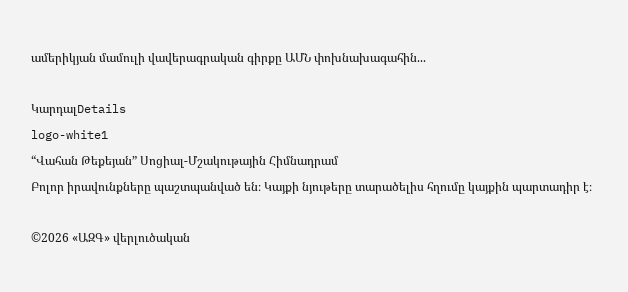ամերիկյան մամուլի վավերագրական գիրքը ԱՄՆ փոխնախագահին...

ԿարդալDetails
logo-white1
“Վահան Թեքեյան” Սոցիալ-Մշակութային Հիմնադրամ
Բոլոր իրավունքները պաշտպանված են։ Կայքի նյութերը տարածելիս հղումը կայքին պարտադիր է։

©2026 «ԱԶԳ» վերլուծական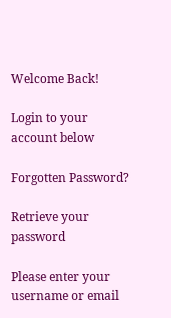Welcome Back!

Login to your account below

Forgotten Password?

Retrieve your password

Please enter your username or email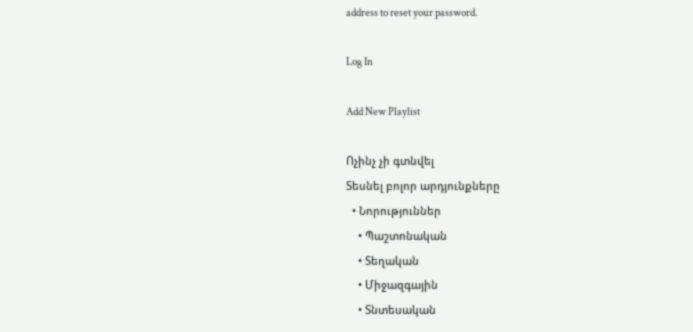address to reset your password.

Log In

Add New Playlist

Ոչինչ չի գտնվել
Տեսնել բոլոր արդյունքները
  • Նորություններ
    • Պաշտոնական
    • Տեղական
    • Միջազգային
    • Տնտեսական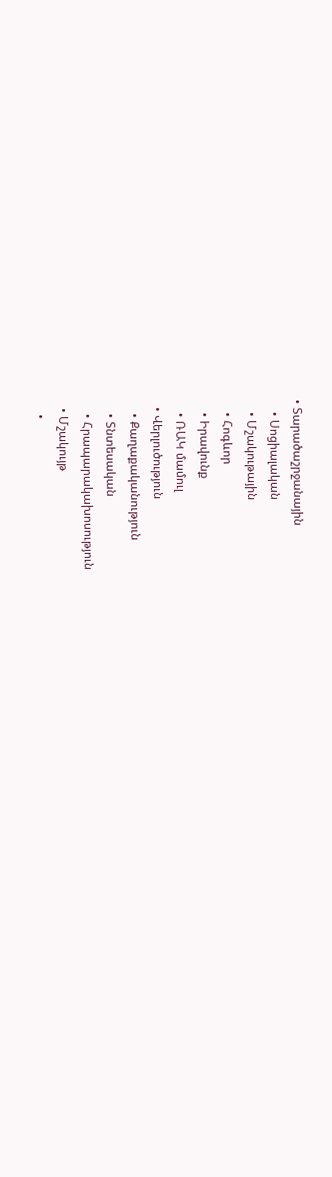• Տարածաշրջանային
    • Սոցիալական
    • Մշակութային
    • Հոգևոր
    • Իրավունք
    • ՌԱԿ մամուլ
  • Վերլուծություն
    • Քաղաքականություն
    • Տնտեսական
    • Հրապարակախոսություն
  • Մշակույթ
    •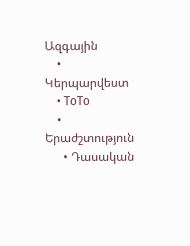Ազգային
    • Կերպարվեստ
    • ToTo
    • Երաժշտություն
      • Դասական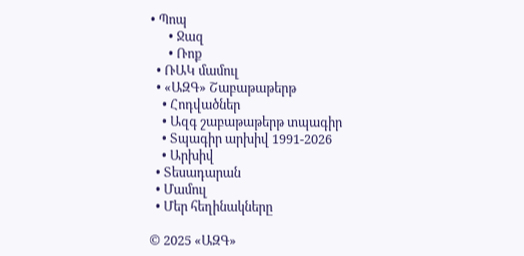• Պոպ
      • Ջազ
      • Ռոք
  • ՌԱԿ մամուլ
  • «ԱԶԳ» Շաբաթաթերթ
    • Հոդվածներ
    • Ազգ շաբաթաթերթ տպագիր
    • Տպագիր արխիվ 1991-2026
    • Արխիվ
  • Տեսադարան
  • Մամուլ
  • Մեր հեղինակները

© 2025 «ԱԶԳ»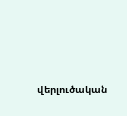վերլուծական